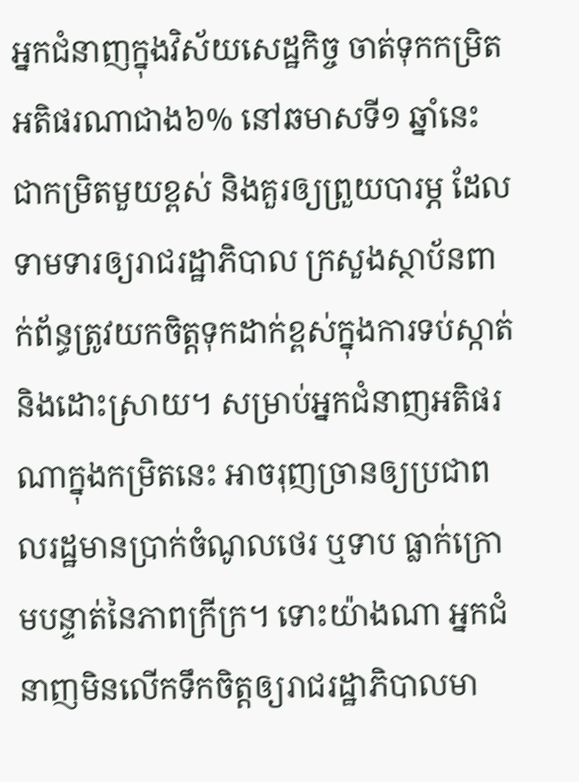អ្នកជំនាញក្នុងវិស័យសេដ្ឋកិច្ច ចាត់ទុកកម្រិតអតិផរណាជាង៦% នៅឆមាសទី១ ឆ្នាំនេះ ជាកម្រិតមួយខ្ពស់ និងគួរឲ្យព្រួយបារម្ភ ដែលទាមទារឲ្យរាជរដ្ឋាភិបាល ក្រសួងស្ថាប័នពាក់ព័ន្ធត្រូវយកចិត្តទុកដាក់ខ្ពស់ក្នុងការទប់ស្កាត់ និងដោះស្រាយ។ សម្រាប់អ្នកជំនាញអតិផរណាក្នុងកម្រិតនេះ អាចរុញច្រានឲ្យប្រជាពលរដ្ឋមានប្រាក់ចំណូលថេរ ឬទាប ធ្លាក់ក្រោមបន្ទាត់នៃភាពក្រីក្រ។ ទោះយ៉ាងណា អ្នកជំនាញមិនលើកទឹកចិត្តឲ្យរាជរដ្ឋាភិបាលមា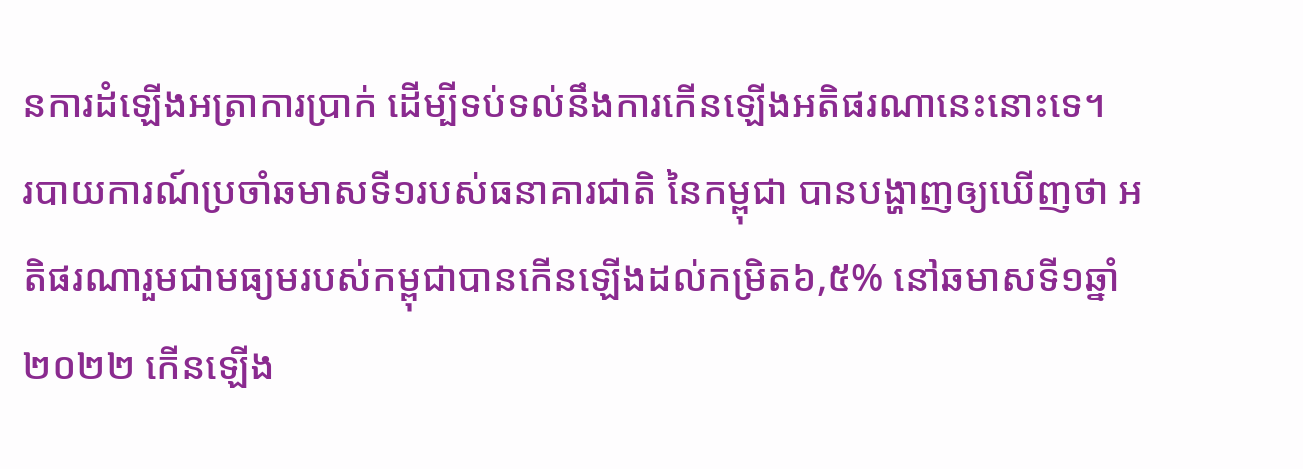នការដំឡើងអត្រាការប្រាក់ ដើម្បីទប់ទល់នឹងការកើនឡើងអតិផរណានេះនោះទេ។
របាយការណ៍ប្រចាំឆមាសទី១របស់ធនាគារជាតិ នៃកម្ពុជា បានបង្ហាញឲ្យឃើញថា អតិផរណារួមជាមធ្យមរបស់កម្ពុជាបានកើនឡើងដល់កម្រិត៦,៥% នៅឆមាសទី១ឆ្នាំ២០២២ កើនឡើង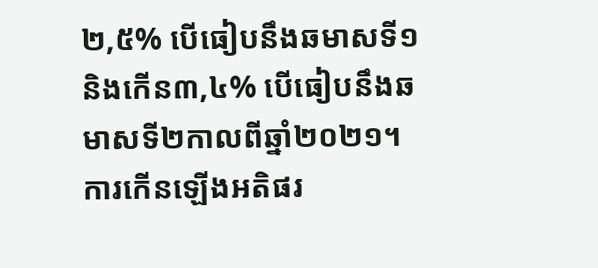២,៥% បើធៀបនឹងឆមាសទី១ និងកើន៣,៤% បើធៀបនឹងឆមាសទី២កាលពីឆ្នាំ២០២១។ ការកើនឡើងអតិផរ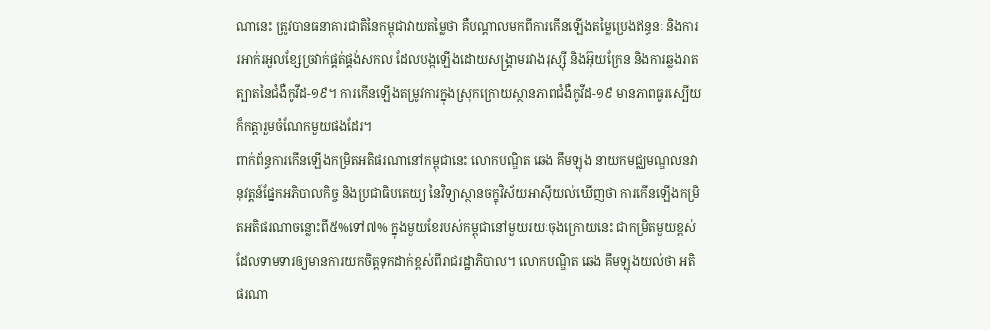ណានេះ ត្រូវបានធនាគារជាតិនៃកម្ពុជាវាយតម្លៃថា គឺបណ្តាលមកពីការកើនឡើងតម្លៃប្រេងឥន្ធនៈ និងការរអាក់រអួលខ្សែច្រវាក់ផ្គត់ផ្គង់សកល ដែលបង្កឡើងដោយសង្គ្រាមរវាងរុស្ស៊ី និងអ៊ុយក្រែន និងការឆ្លងរាតត្បាតនៃជំងឺកូវីដ-១៩។ ការកើនឡើងតម្រូវការក្នុងស្រុកក្រោយស្ថានភាពជំងឺកូវីដ-១៩ មានភាពធូរស្បើយ ក៏កត្តារួមចំណែកមួយផងដែរ។
ពាក់ព័ន្ធការកើនឡើងកម្រិតអតិផរណានៅកម្ពុជានេះ លោកបណ្ឌិត ឆេង គឹមឡុង នាយកមជ្ឈមណ្ឌលនវានុវត្តន៍ផ្នែកអភិបាលកិច្ច និងប្រជាធិបតេយ្យ នៃវិទ្យាស្ថានចក្ខុវិស័យអាស៊ីយល់ឃើញថា ការកើនឡើងកម្រិតអតិផរណាចន្លោះពី៥%ទៅ៧% ក្នុងមួយខែរបស់កម្ពុជានៅមួយរយៈចុងក្រោយនេះ ជាកម្រិតមួយខ្ពស់ដែលទាមទារឲ្យមានការយកចិត្តទុកដាក់ខ្ពស់ពីរាជរដ្ឋាភិបាល។ លោកបណ្ឌិត ឆេង គឹមឡុងយល់ថា អតិផរណា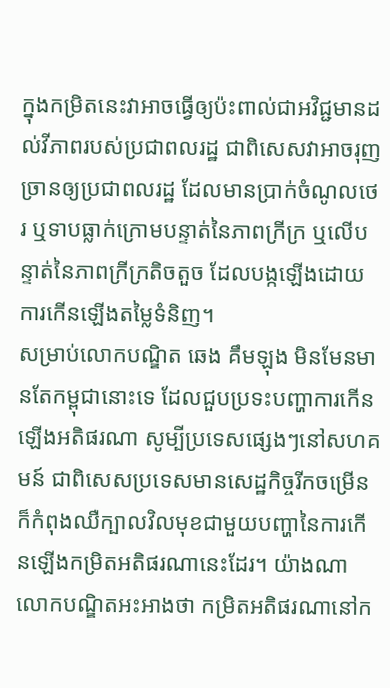ក្នុងកម្រិតនេះវាអាចធ្វើឲ្យប៉ះពាល់ជាអវិជ្ជមានដល់វីភាពរបស់ប្រជាពលរដ្ឋ ជាពិសេសវាអាចរុញច្រានឲ្យប្រជាពលរដ្ឋ ដែលមានប្រាក់ចំណូលថេរ ឬទាបធ្លាក់ក្រោមបន្ទាត់នៃភាពក្រីក្រ ឬលើបន្ទាត់នៃភាពក្រីក្រតិចតួច ដែលបង្កឡើងដោយការកើនឡើងតម្លៃទំនិញ។
សម្រាប់លោកបណ្ឌិត ឆេង គឹមឡុង មិនមែនមានតែកម្ពុជានោះទេ ដែលជួបប្រទះបញ្ហាការកើនឡើងអតិផរណា សូម្បីប្រទេសផ្សេងៗនៅសហគមន៍ ជាពិសេសប្រទេសមានសេដ្ឋកិច្ចរីកចម្រើន ក៏កំពុងឈឺក្បាលវិលមុខជាមួយបញ្ហានៃការកើនឡើងកម្រិតអតិផរណានេះដែរ។ យ៉ាងណាលោកបណ្ឌិតអះអាងថា កម្រិតអតិផរណានៅក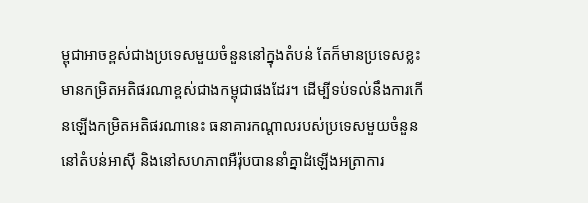ម្ពុជាអាចខ្ពស់ជាងប្រទេសមួយចំនួននៅក្នុងតំបន់ តែក៏មានប្រទេសខ្លះមានកម្រិតអតិផរណាខ្ពស់ជាងកម្ពុជាផងដែរ។ ដើម្បីទប់ទល់នឹងការកើនឡើងកម្រិតអតិផរណានេះ ធនាគារកណ្តាលរបស់ប្រទេសមួយចំនួននៅតំបន់អាស៊ី និងនៅសហភាពអឺរ៉ុបបាននាំគ្នាដំឡើងអត្រាការ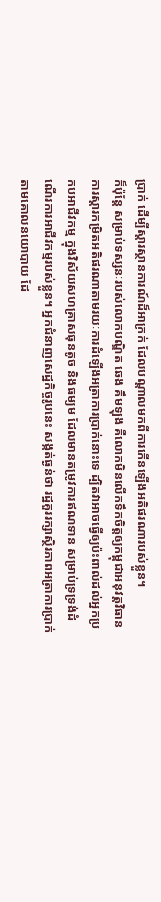ប្រាក់ ដើម្បីស្តារស្ថានការណ៍ដ៏អាក្រក់ ដែលបណ្តាលមកពីការកើនឡើងអតិផរណារបស់ខ្លួន។
ក៏ប៉ុន្ដែ សម្រាប់ទស្សនៈរបស់លោកបណ្ឌិត ឆេង គឹមឡុង គឺលោកមិនលើកទឹកចិត្តឲ្យកម្ពុជាអនុវត្តវិធានការស្តារកម្រិតអតិផរណាតាមរយៈការដំឡើងអត្រាការប្រាក់នោះទេ ដ្បិតវាអាចធ្វើឲ្យប៉ះពាល់ដល់អ្នកប្រកបអាជីវកម្ម ក្នុងវិស័យសហគ្រាសធុនតូច និងធម្យម ដែលមានតម្រូវការឥណទាន សម្រាប់ទ្រទ្រង់ដំណើរការអាជីវកម្មរបស់ខ្លួន។ អ្នកជំនាញសេដ្ឋកិច្ចរូបនេះ សង្កត់ធ្ងន់ថា រដ្ឋគួររក្សាស្ថិរភាពអត្រាការប្រាក់តាមគោលនយោបាយ ដែ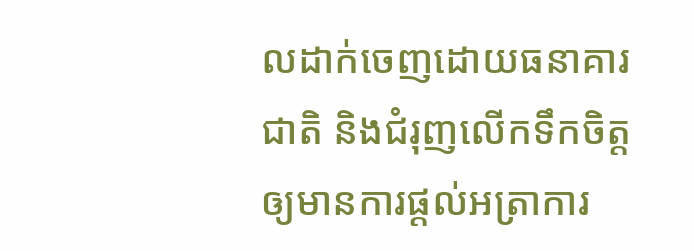លដាក់ចេញដោយធនាគារជាតិ និងជំរុញលើកទឹកចិត្តឲ្យមានការផ្តល់អត្រាការ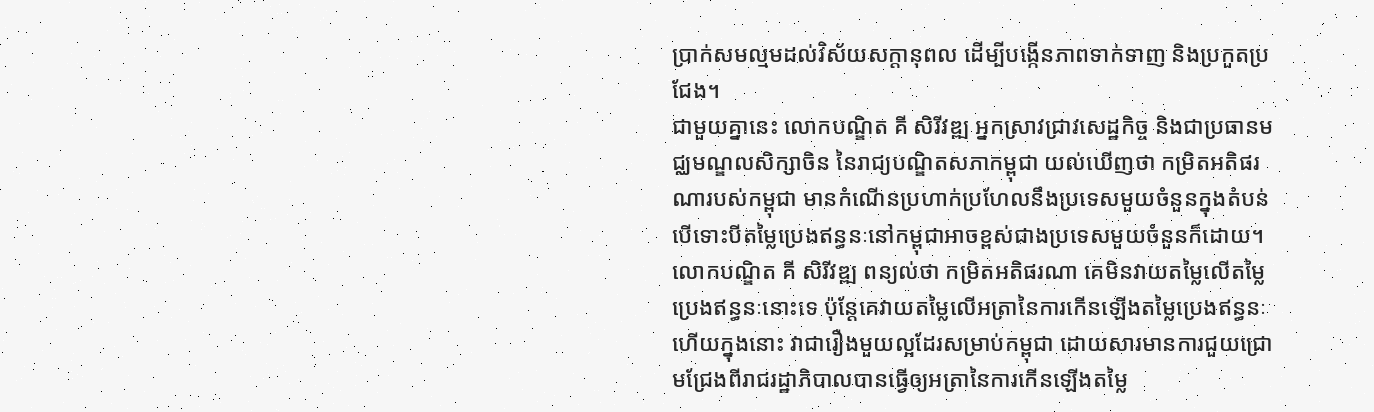ប្រាក់សមល្មមដល់វិស័យសក្តានុពល ដើម្បីបង្កើនភាពទាក់ទាញ និងប្រកួតប្រជែង។
ជាមួយគ្នានេះ លោកបណ្ឌិត គី សិរីវឌ្ឍ អ្នកស្រាវជ្រាវសេដ្ឋកិច្ច និងជាប្រធានមជ្ឈមណ្ឌលសិក្សាចិន នៃរាជ្យបណ្ឌិតសភាកម្ពុជា យល់ឃើញថា កម្រិតអតិផរណារបស់កម្ពុជា មានកំណើនប្រហាក់ប្រហែលនឹងប្រទេសមួយចំនួនក្នុងតំបន់ បើទោះបីតម្លៃប្រេងឥន្ធនៈនៅកម្ពុជាអាចខ្ពស់ជាងប្រទេសមួយចំនួនក៏ដោយ។លោកបណ្ឌិត គី សិរីវឌ្ឍ ពន្យល់ថា កម្រិតអតិផរណា គេមិនវាយតម្លៃលើតម្លៃប្រេងឥន្ធនៈនោះទេ ប៉ុន្ដែគេវាយតម្លៃលើអត្រានៃការកើនឡើងតម្លៃប្រេងឥន្ធនៈ ហើយក្នុងនោះ វាជារឿងមួយល្អដែរសម្រាប់កម្ពុជា ដោយសារមានការជួយជ្រោមជ្រែងពីរាជរដ្ឋាភិបាលបានធ្វើឲ្យអត្រានៃការកើនឡើងតម្លៃ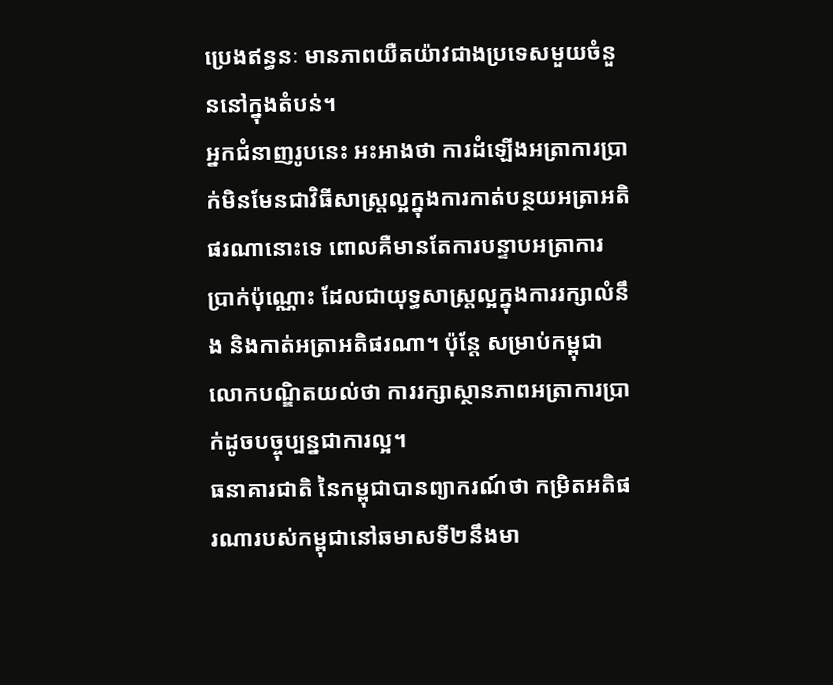ប្រេងឥន្ធនៈ មានភាពយឺតយ៉ាវជាងប្រទេសមួយចំនួននៅក្នុងតំបន់។
អ្នកជំនាញរូបនេះ អះអាងថា ការដំឡើងអត្រាការប្រាក់មិនមែនជាវិធីសាស្ត្រល្អក្នុងការកាត់បន្ថយអត្រាអតិផរណានោះទេ ពោលគឺមានតែការបន្ទាបអត្រាការប្រាក់ប៉ុណ្ណោះ ដែលជាយុទ្ធសាស្ត្រល្អក្នុងការរក្សាលំនឹង និងកាត់អត្រាអតិផរណា។ ប៉ុន្តែ សម្រាប់កម្ពុជាលោកបណ្ឌិតយល់ថា ការរក្សាស្ថានភាពអត្រាការប្រាក់ដូចបច្ចុប្បន្នជាការល្អ។
ធនាគារជាតិ នៃកម្ពុជាបានព្យាករណ៍ថា កម្រិតអតិផរណារបស់កម្ពុជានៅឆមាសទី២នឹងមា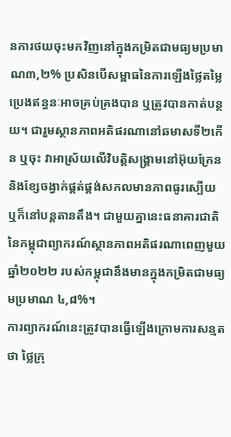នការថយចុះមកវិញនៅក្នុងកម្រិតជាមធ្យមប្រមាណ៣,២% ប្រសិនបើសម្ពាធនៃការឡើងថ្លៃតម្លៃប្រេងឥន្ធនៈអាចគ្រប់គ្រងបាន ឬត្រូវបានកាត់បន្ថយ។ ជារួមស្ថានភាពអតិផរណានៅឆមាសទី២កើន ឬចុះ វាអាស្រ័យលើវិបត្តិសង្គ្រាមនៅអ៊ុយក្រែន និងខ្សែចង្វាក់ផ្គត់ផ្គង់សកលមានភាពធូរស្បើយ ឬក៏នៅបន្តតានតឹង។ ជាមួយគ្នានេះធនាគារជាតិនៃកម្ពុជាព្យាករណ៍ស្ថានភាពអតិផរណាពេញមួយឆ្នាំ២០២២ របស់កម្ពុជានឹងមានក្នុងកម្រិតជាមធ្យមប្រមាណ ៤,៨%។
ការព្យាករណ៍នេះត្រូវបានធ្វើឡើងក្រោមការសន្មតថា ថ្លៃក្រុ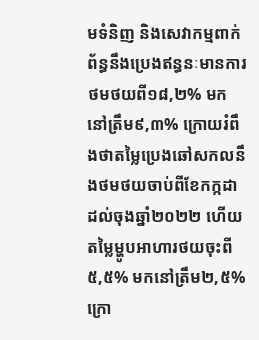មទំនិញ និងសេវាកម្មពាក់ព័ន្ធនឹងប្រេងឥន្ធនៈមានការថមថយពី១៨,២% មកនៅត្រឹម៩,៣% ក្រោយរំពឹងថាតម្លៃប្រេងឆៅសកលនឹងថមថយចាប់ពីខែកក្កដា ដល់ចុងឆ្នាំ២០២២ ហើយតម្លៃម្ហូបអាហារថយចុះពី៥,៥% មកនៅត្រឹម២,៥% ក្រោ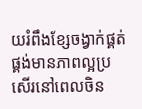យរំពឹងខ្សែចង្វាក់ផ្គត់ផ្គង់មានភាពល្អប្រសើរនៅពេលចិន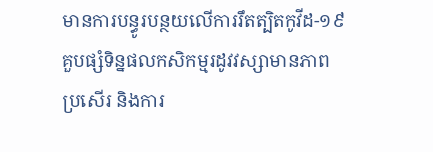មានការបន្ធូរបន្ថយលើការរឹតត្បិតកូវីដ-១៩ គួបផ្សំទិន្នផលកសិកម្មរដូវវស្សាមានភាពប្រសើរ និងការ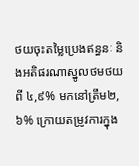ថយចុះតម្លៃប្រេងឥន្ធនៈ និងអតិផរណាស្នូលថមថយពី ៤,៩% មកនៅត្រឹម២,៦% ក្រោយតម្រូវការក្នុង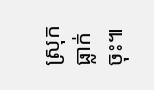ស្រុកធ្លាក់ចុះ៕